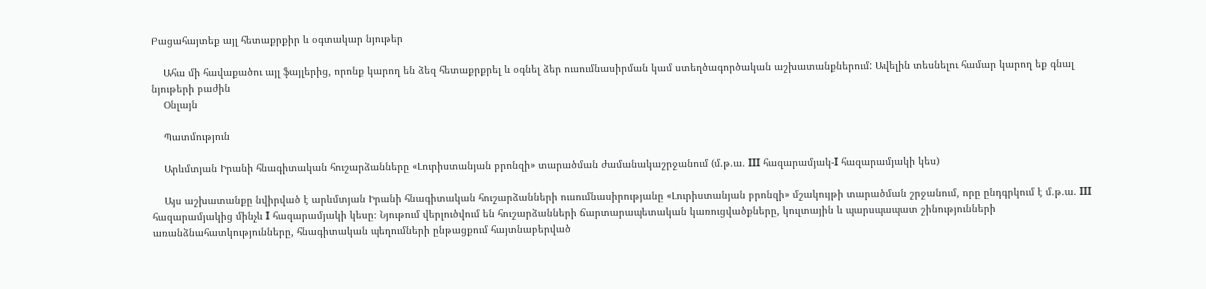Բացահայտեք այլ հետաքրքիր և օգտակար նյութեր

    Ահա մի հավաքածու այլ ֆայլերից, որոնք կարող են ձեզ հետաքրքրել և օգնել ձեր ուսումնասիրման կամ ստեղծագործական աշխատանքներում: Ավելին տեսնելու համար կարող եք գնալ նյութերի բաժին
    Օնլայն

    Պատմություն

    Արևմտյան Իրանի հնագիտական հուշարձանները «Լուրիստանյան բրոնզի» տարածման ժամանակաշրջանում (մ.թ.ա. III հազարամյակ-I հազարամյակի կես)

    Այս աշխատանքը նվիրված է արևմտյան Իրանի հնագիտական հուշարձանների ուսումնասիրությանը «Լուրիստանյան բրոնզի» մշակույթի տարածման շրջանում, որը ընդգրկում է մ.թ.ա. III հազարամյակից մինչև I հազարամյակի կեսը։ Նյութում վերլուծվում են հուշարձանների ճարտարապետական կառուցվածքները, կուլտային և պարսպապատ շինությունների առանձնահատկությունները, հնագիտական պեղումների ընթացքում հայտնաբերված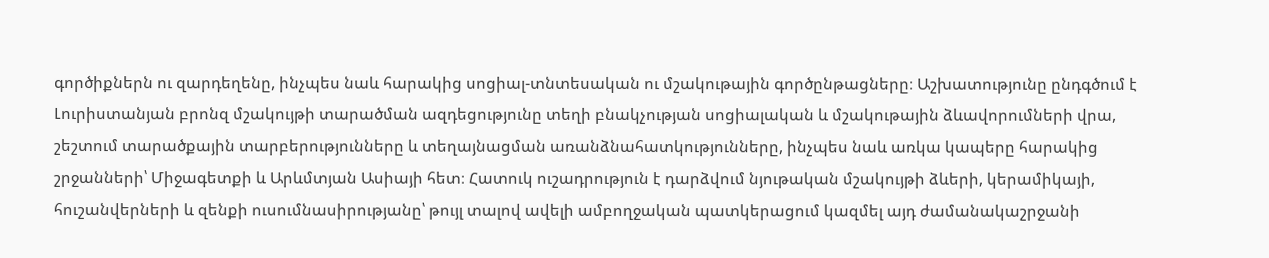գործիքներն ու զարդեղենը, ինչպես նաև հարակից սոցիալ-տնտեսական ու մշակութային գործընթացները։ Աշխատությունը ընդգծում է Լուրիստանյան բրոնզ մշակույթի տարածման ազդեցությունը տեղի բնակչության սոցիալական և մշակութային ձևավորումների վրա, շեշտում տարածքային տարբերությունները և տեղայնացման առանձնահատկությունները, ինչպես նաև առկա կապերը հարակից շրջանների՝ Միջագետքի և Արևմտյան Ասիայի հետ։ Հատուկ ուշադրություն է դարձվում նյութական մշակույթի ձևերի, կերամիկայի, հուշանվերների և զենքի ուսումնասիրությանը՝ թույլ տալով ավելի ամբողջական պատկերացում կազմել այդ ժամանակաշրջանի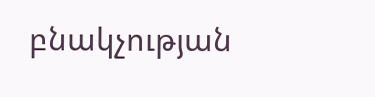բնակչության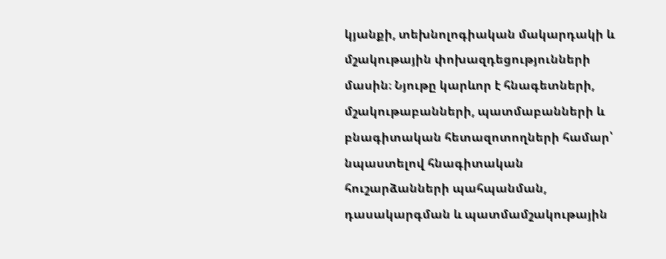կյանքի, տեխնոլոգիական մակարդակի և մշակութային փոխազդեցությունների մասին։ Նյութը կարևոր է հնագետների, մշակութաբանների, պատմաբանների և բնագիտական հետազոտողների համար՝ նպաստելով հնագիտական հուշարձանների պահպանման, դասակարգման և պատմամշակութային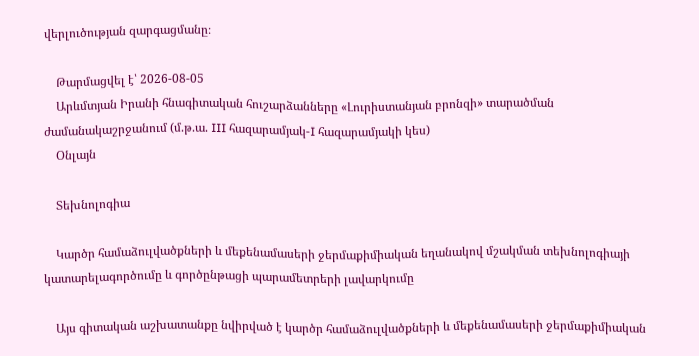վերլուծության զարգացմանը։

    Թարմացվել է՝ 2026-08-05
    Արևմտյան Իրանի հնագիտական հուշարձանները «Լուրիստանյան բրոնզի» տարածման ժամանակաշրջանում (մ.թ.ա. III հազարամյակ-I հազարամյակի կես)
    Օնլայն

    Տեխնոլոգիա

    Կարծր համաձուլվածքների և մեքենամասերի ջերմաքիմիական եղանակով մշակման տեխնոլոգիայի կատարելագործումը և գործընթացի պարամետրերի լավարկումը

    Այս գիտական աշխատանքը նվիրված է կարծր համաձուլվածքների և մեքենամասերի ջերմաքիմիական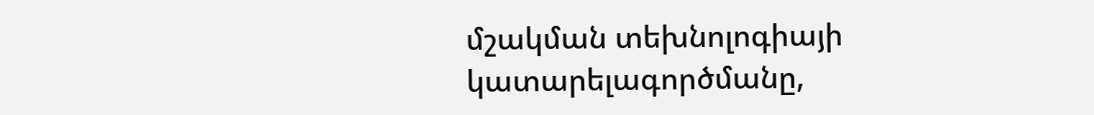մշակման տեխնոլոգիայի կատարելագործմանը,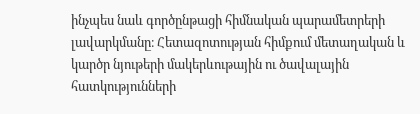ինչպես նաև գործընթացի հիմնական պարամետրերի լավարկմանը։ Հետազոտության հիմքում մետաղական և կարծր նյութերի մակերևութային ու ծավալային հատկությունների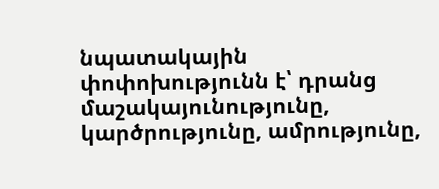նպատակային փոփոխությունն է՝ դրանց մաշակայունությունը, կարծրությունը, ամրությունը,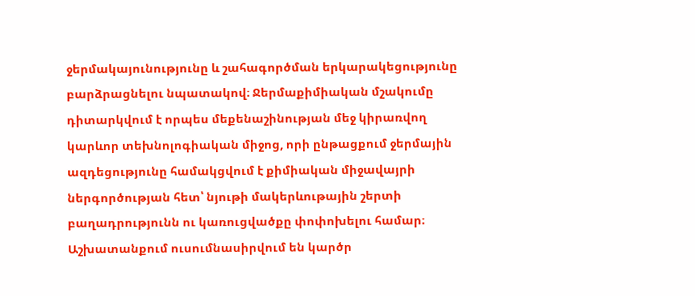ջերմակայունությունը և շահագործման երկարակեցությունը բարձրացնելու նպատակով։ Ջերմաքիմիական մշակումը դիտարկվում է որպես մեքենաշինության մեջ կիրառվող կարևոր տեխնոլոգիական միջոց, որի ընթացքում ջերմային ազդեցությունը համակցվում է քիմիական միջավայրի ներգործության հետ՝ նյութի մակերևութային շերտի բաղադրությունն ու կառուցվածքը փոփոխելու համար։ Աշխատանքում ուսումնասիրվում են կարծր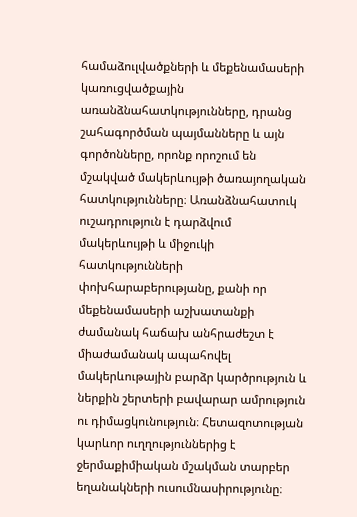համաձուլվածքների և մեքենամասերի կառուցվածքային առանձնահատկությունները, դրանց շահագործման պայմանները և այն գործոնները, որոնք որոշում են մշակված մակերևույթի ծառայողական հատկությունները։ Առանձնահատուկ ուշադրություն է դարձվում մակերևույթի և միջուկի հատկությունների փոխհարաբերությանը, քանի որ մեքենամասերի աշխատանքի ժամանակ հաճախ անհրաժեշտ է միաժամանակ ապահովել մակերևութային բարձր կարծրություն և ներքին շերտերի բավարար ամրություն ու դիմացկունություն։ Հետազոտության կարևոր ուղղություններից է ջերմաքիմիական մշակման տարբեր եղանակների ուսումնասիրությունը։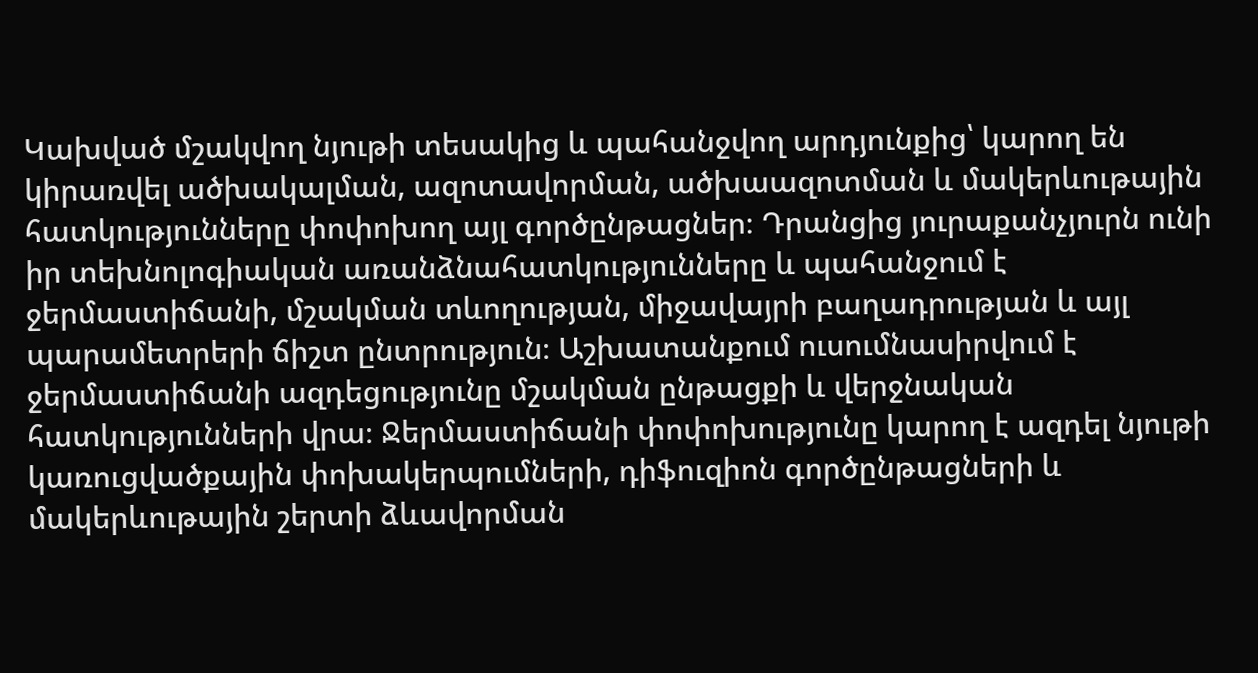Կախված մշակվող նյութի տեսակից և պահանջվող արդյունքից՝ կարող են կիրառվել ածխակալման, ազոտավորման, ածխաազոտման և մակերևութային հատկությունները փոփոխող այլ գործընթացներ։ Դրանցից յուրաքանչյուրն ունի իր տեխնոլոգիական առանձնահատկությունները և պահանջում է ջերմաստիճանի, մշակման տևողության, միջավայրի բաղադրության և այլ պարամետրերի ճիշտ ընտրություն։ Աշխատանքում ուսումնասիրվում է ջերմաստիճանի ազդեցությունը մշակման ընթացքի և վերջնական հատկությունների վրա։ Ջերմաստիճանի փոփոխությունը կարող է ազդել նյութի կառուցվածքային փոխակերպումների, դիֆուզիոն գործընթացների և մակերևութային շերտի ձևավորման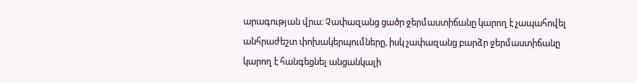արագության վրա։ Չափազանց ցածր ջերմաստիճանը կարող է չապահովել անհրաժեշտ փոխակերպումները, իսկ չափազանց բարձր ջերմաստիճանը կարող է հանգեցնել անցանկալի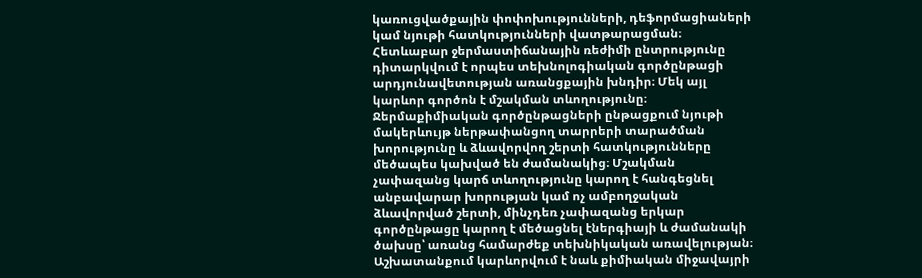կառուցվածքային փոփոխությունների, դեֆորմացիաների կամ նյութի հատկությունների վատթարացման։ Հետևաբար ջերմաստիճանային ռեժիմի ընտրությունը դիտարկվում է որպես տեխնոլոգիական գործընթացի արդյունավետության առանցքային խնդիր։ Մեկ այլ կարևոր գործոն է մշակման տևողությունը։ Ջերմաքիմիական գործընթացների ընթացքում նյութի մակերևույթ ներթափանցող տարրերի տարածման խորությունը և ձևավորվող շերտի հատկությունները մեծապես կախված են ժամանակից։ Մշակման չափազանց կարճ տևողությունը կարող է հանգեցնել անբավարար խորության կամ ոչ ամբողջական ձևավորված շերտի, մինչդեռ չափազանց երկար գործընթացը կարող է մեծացնել էներգիայի և ժամանակի ծախսը՝ առանց համարժեք տեխնիկական առավելության։ Աշխատանքում կարևորվում է նաև քիմիական միջավայրի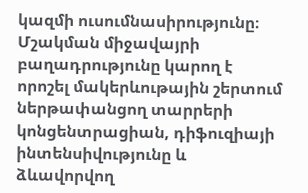կազմի ուսումնասիրությունը։ Մշակման միջավայրի բաղադրությունը կարող է որոշել մակերևութային շերտում ներթափանցող տարրերի կոնցենտրացիան, դիֆուզիայի ինտենսիվությունը և ձևավորվող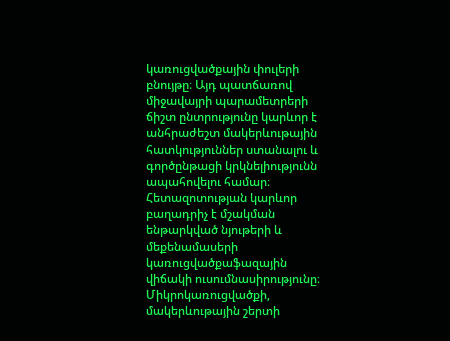կառուցվածքային փուլերի բնույթը։ Այդ պատճառով միջավայրի պարամետրերի ճիշտ ընտրությունը կարևոր է անհրաժեշտ մակերևութային հատկություններ ստանալու և գործընթացի կրկնելիությունն ապահովելու համար։ Հետազոտության կարևոր բաղադրիչ է մշակման ենթարկված նյութերի և մեքենամասերի կառուցվածքաֆազային վիճակի ուսումնասիրությունը։ Միկրոկառուցվածքի, մակերևութային շերտի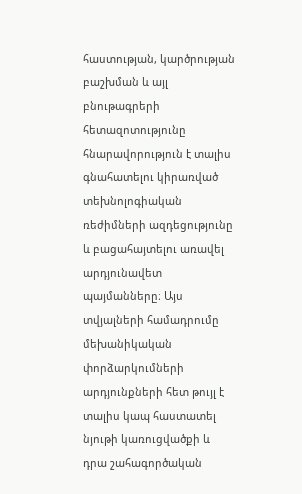հաստության, կարծրության բաշխման և այլ բնութագրերի հետազոտությունը հնարավորություն է տալիս գնահատելու կիրառված տեխնոլոգիական ռեժիմների ազդեցությունը և բացահայտելու առավել արդյունավետ պայմանները։ Այս տվյալների համադրումը մեխանիկական փորձարկումների արդյունքների հետ թույլ է տալիս կապ հաստատել նյութի կառուցվածքի և դրա շահագործական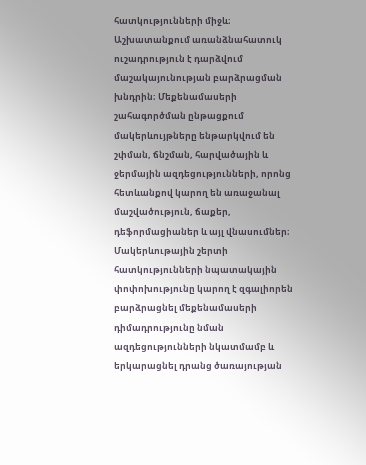հատկությունների միջև։ Աշխատանքում առանձնահատուկ ուշադրություն է դարձվում մաշակայունության բարձրացման խնդրին։ Մեքենամասերի շահագործման ընթացքում մակերևույթները ենթարկվում են շփման, ճնշման, հարվածային և ջերմային ազդեցությունների, որոնց հետևանքով կարող են առաջանալ մաշվածություն, ճաքեր, դեֆորմացիաներ և այլ վնասումներ։ Մակերևութային շերտի հատկությունների նպատակային փոփոխությունը կարող է զգալիորեն բարձրացնել մեքենամասերի դիմադրությունը նման ազդեցությունների նկատմամբ և երկարացնել դրանց ծառայության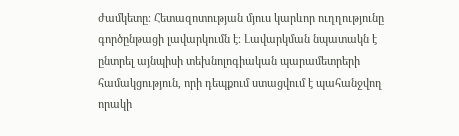ժամկետը։ Հետազոտության մյուս կարևոր ուղղությունը գործընթացի լավարկումն է։ Լավարկման նպատակն է ընտրել այնպիսի տեխնոլոգիական պարամետրերի համակցություն, որի դեպքում ստացվում է պահանջվող որակի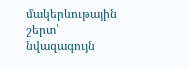մակերևութային շերտ՝ նվազագույն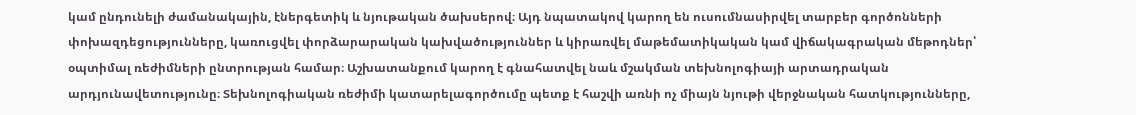կամ ընդունելի ժամանակային, էներգետիկ և նյութական ծախսերով։ Այդ նպատակով կարող են ուսումնասիրվել տարբեր գործոնների փոխազդեցությունները, կառուցվել փորձարարական կախվածություններ և կիրառվել մաթեմատիկական կամ վիճակագրական մեթոդներ՝ օպտիմալ ռեժիմների ընտրության համար։ Աշխատանքում կարող է գնահատվել նաև մշակման տեխնոլոգիայի արտադրական արդյունավետությունը։ Տեխնոլոգիական ռեժիմի կատարելագործումը պետք է հաշվի առնի ոչ միայն նյութի վերջնական հատկությունները,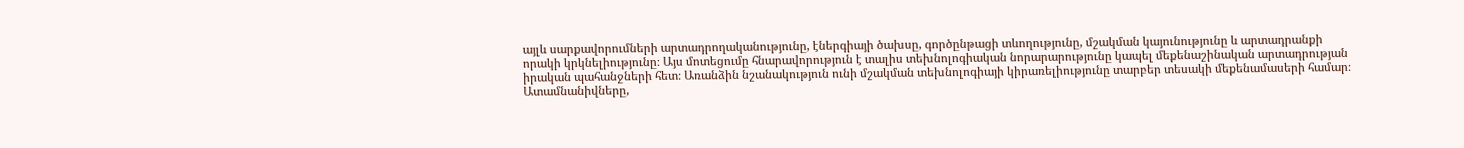այլև սարքավորումների արտադրողականությունը, էներգիայի ծախսը, գործընթացի տևողությունը, մշակման կայունությունը և արտադրանքի որակի կրկնելիությունը։ Այս մոտեցումը հնարավորություն է տալիս տեխնոլոգիական նորարարությունը կապել մեքենաշինական արտադրության իրական պահանջների հետ։ Առանձին նշանակություն ունի մշակման տեխնոլոգիայի կիրառելիությունը տարբեր տեսակի մեքենամասերի համար։ Ատամնանիվները,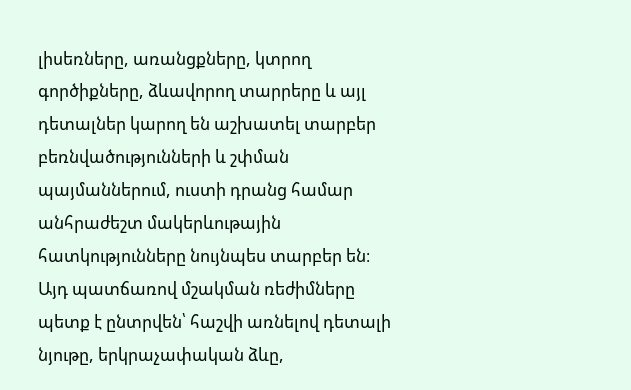լիսեռները, առանցքները, կտրող գործիքները, ձևավորող տարրերը և այլ դետալներ կարող են աշխատել տարբեր բեռնվածությունների և շփման պայմաններում, ուստի դրանց համար անհրաժեշտ մակերևութային հատկությունները նույնպես տարբեր են։ Այդ պատճառով մշակման ռեժիմները պետք է ընտրվեն՝ հաշվի առնելով դետալի նյութը, երկրաչափական ձևը,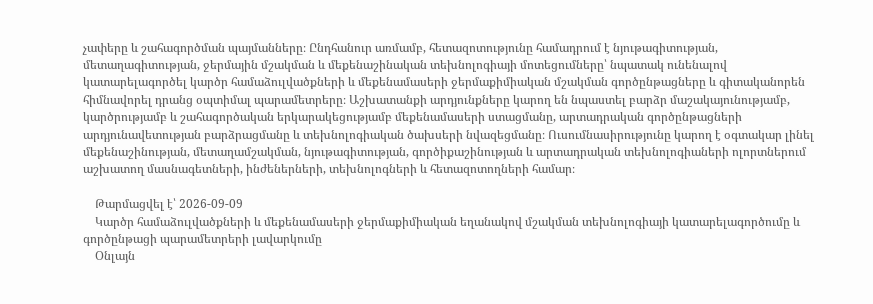չափերը և շահագործման պայմանները։ Ընդհանուր առմամբ, հետազոտությունը համադրում է նյութագիտության, մետաղագիտության, ջերմային մշակման և մեքենաշինական տեխնոլոգիայի մոտեցումները՝ նպատակ ունենալով կատարելագործել կարծր համաձուլվածքների և մեքենամասերի ջերմաքիմիական մշակման գործընթացները և գիտականորեն հիմնավորել դրանց օպտիմալ պարամետրերը։ Աշխատանքի արդյունքները կարող են նպաստել բարձր մաշակայունությամբ, կարծրությամբ և շահագործական երկարակեցությամբ մեքենամասերի ստացմանը, արտադրական գործընթացների արդյունավետության բարձրացմանը և տեխնոլոգիական ծախսերի նվազեցմանը։ Ուսումնասիրությունը կարող է օգտակար լինել մեքենաշինության, մետաղամշակման, նյութագիտության, գործիքաշինության և արտադրական տեխնոլոգիաների ոլորտներում աշխատող մասնագետների, ինժեներների, տեխնոլոգների և հետազոտողների համար։

    Թարմացվել է՝ 2026-09-09
    Կարծր համաձուլվածքների և մեքենամասերի ջերմաքիմիական եղանակով մշակման տեխնոլոգիայի կատարելագործումը և գործընթացի պարամետրերի լավարկումը
    Օնլայն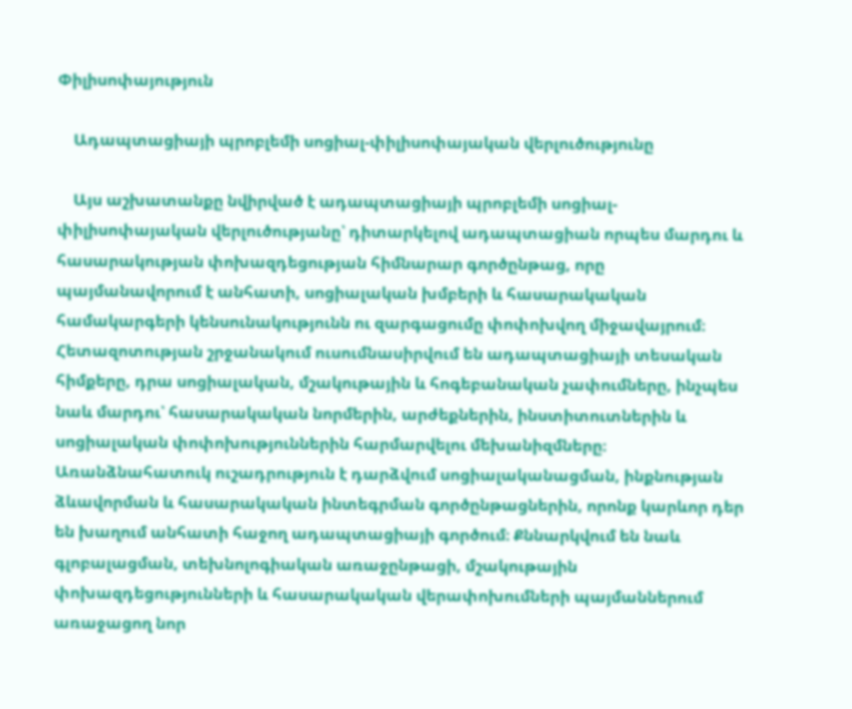Փիլիսոփայություն

    Ադապտացիայի պրոբլեմի սոցիալ-փիլիսոփայական վերլուծությունը

    Այս աշխատանքը նվիրված է ադապտացիայի պրոբլեմի սոցիալ-փիլիսոփայական վերլուծությանը՝ դիտարկելով ադապտացիան որպես մարդու և հասարակության փոխազդեցության հիմնարար գործընթաց, որը պայմանավորում է անհատի, սոցիալական խմբերի և հասարակական համակարգերի կենսունակությունն ու զարգացումը փոփոխվող միջավայրում։ Հետազոտության շրջանակում ուսումնասիրվում են ադապտացիայի տեսական հիմքերը, դրա սոցիալական, մշակութային և հոգեբանական չափումները, ինչպես նաև մարդու՝ հասարակական նորմերին, արժեքներին, ինստիտուտներին և սոցիալական փոփոխություններին հարմարվելու մեխանիզմները։ Առանձնահատուկ ուշադրություն է դարձվում սոցիալականացման, ինքնության ձևավորման և հասարակական ինտեգրման գործընթացներին, որոնք կարևոր դեր են խաղում անհատի հաջող ադապտացիայի գործում։ Քննարկվում են նաև գլոբալացման, տեխնոլոգիական առաջընթացի, մշակութային փոխազդեցությունների և հասարակական վերափոխումների պայմաններում առաջացող նոր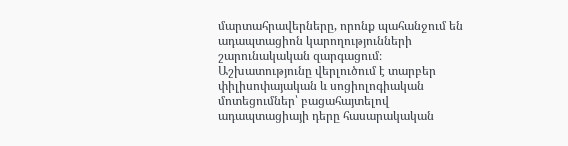մարտահրավերները, որոնք պահանջում են ադապտացիոն կարողությունների շարունակական զարգացում։ Աշխատությունը վերլուծում է տարբեր փիլիսոփայական և սոցիոլոգիական մոտեցումներ՝ բացահայտելով ադապտացիայի դերը հասարակական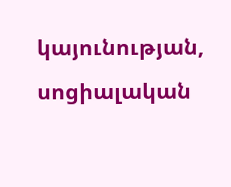կայունության, սոցիալական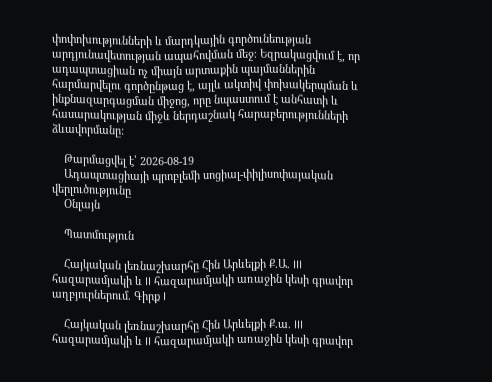փոփոխությունների և մարդկային գործունեության արդյունավետության ապահովման մեջ։ Եզրակացվում է, որ ադապտացիան ոչ միայն արտաքին պայմաններին հարմարվելու գործընթաց է, այլև ակտիվ փոխակերպման և ինքնազարգացման միջոց, որը նպաստում է անհատի և հասարակության միջև ներդաշնակ հարաբերությունների ձևավորմանը:

    Թարմացվել է՝ 2026-08-19
    Ադապտացիայի պրոբլեմի սոցիալ-փիլիսոփայական վերլուծությունը
    Օնլայն

    Պատմություն

    Հայկական լեռնաշխարհը Հին Արևելքի Ք.Ա. III հազարամյակի և II հազարամյակի առաջին կեսի գրավոր աղբյուրներում. Գիրք I

    Հայկական լեռնաշխարհը Հին Արևելքի Ք.ա. III հազարամյակի և II հազարամյակի առաջին կեսի գրավոր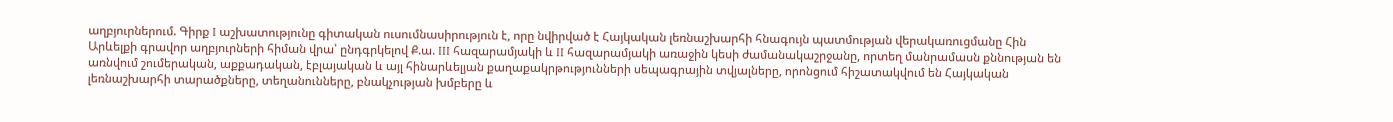աղբյուրներում. Գիրք I աշխատությունը գիտական ուսումնասիրություն է, որը նվիրված է Հայկական լեռնաշխարհի հնագույն պատմության վերակառուցմանը Հին Արևելքի գրավոր աղբյուրների հիման վրա՝ ընդգրկելով Ք.ա. III հազարամյակի և II հազարամյակի առաջին կեսի ժամանակաշրջանը, որտեղ մանրամասն քննության են առնվում շումերական, աքքադական, էբլայական և այլ հինարևելյան քաղաքակրթությունների սեպագրային տվյալները, որոնցում հիշատակվում են Հայկական լեռնաշխարհի տարածքները, տեղանունները, բնակչության խմբերը և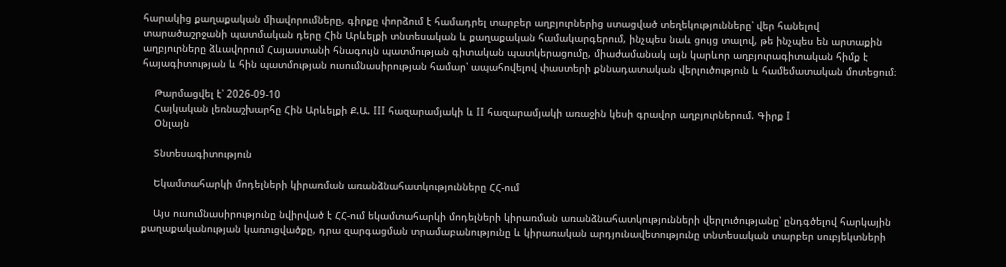հարակից քաղաքական միավորումները, գիրքը փորձում է համադրել տարբեր աղբյուրներից ստացված տեղեկությունները՝ վեր հանելով տարածաշրջանի պատմական դերը Հին Արևելքի տնտեսական և քաղաքական համակարգերում, ինչպես նաև ցույց տալով, թե ինչպես են արտաքին աղբյուրները ձևավորում Հայաստանի հնագույն պատմության գիտական պատկերացումը, միաժամանակ այն կարևոր աղբյուրագիտական հիմք է հայագիտության և հին պատմության ուսումնասիրության համար՝ ապահովելով փաստերի քննադատական վերլուծություն և համեմատական մոտեցում։

    Թարմացվել է՝ 2026-09-10
    Հայկական լեռնաշխարհը Հին Արևելքի Ք.Ա. III հազարամյակի և II հազարամյակի առաջին կեսի գրավոր աղբյուրներում. Գիրք I
    Օնլայն

    Տնտեսագիտություն

    Եկամտահարկի մոդելների կիրառման առանձնահատկությունները ՀՀ-ում

    Այս ուսումնասիրությունը նվիրված է ՀՀ-ում եկամտահարկի մոդելների կիրառման առանձնահատկությունների վերլուծությանը՝ ընդգծելով հարկային քաղաքականության կառուցվածքը, դրա զարգացման տրամաբանությունը և կիրառական արդյունավետությունը տնտեսական տարբեր սուբյեկտների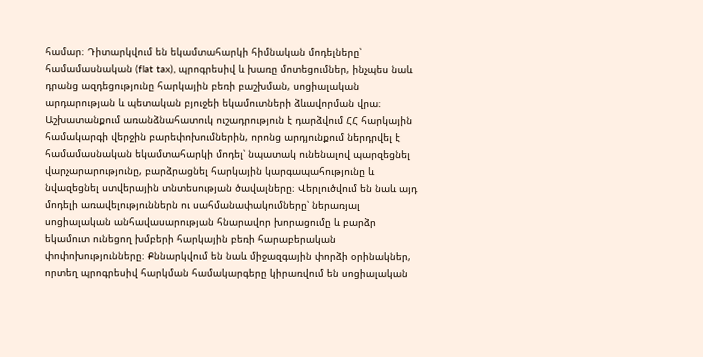համար։ Դիտարկվում են եկամտահարկի հիմնական մոդելները՝ համամասնական (flat tax), պրոգրեսիվ և խառը մոտեցումներ, ինչպես նաև դրանց ազդեցությունը հարկային բեռի բաշխման, սոցիալական արդարության և պետական բյուջեի եկամուտների ձևավորման վրա։ Աշխատանքում առանձնահատուկ ուշադրություն է դարձվում ՀՀ հարկային համակարգի վերջին բարեփոխումներին, որոնց արդյունքում ներդրվել է համամասնական եկամտահարկի մոդել՝ նպատակ ունենալով պարզեցնել վարչարարությունը, բարձրացնել հարկային կարգապահությունը և նվազեցնել ստվերային տնտեսության ծավալները։ Վերլուծվում են նաև այդ մոդելի առավելություններն ու սահմանափակումները՝ ներառյալ սոցիալական անհավասարության հնարավոր խորացումը և բարձր եկամուտ ունեցող խմբերի հարկային բեռի հարաբերական փոփոխությունները։ Քննարկվում են նաև միջազգային փորձի օրինակներ, որտեղ պրոգրեսիվ հարկման համակարգերը կիրառվում են սոցիալական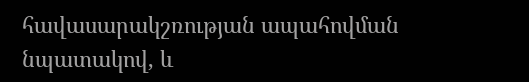հավասարակշռության ապահովման նպատակով, և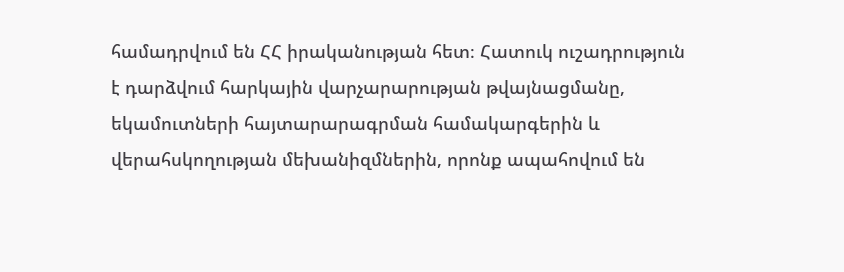համադրվում են ՀՀ իրականության հետ։ Հատուկ ուշադրություն է դարձվում հարկային վարչարարության թվայնացմանը, եկամուտների հայտարարագրման համակարգերին և վերահսկողության մեխանիզմներին, որոնք ապահովում են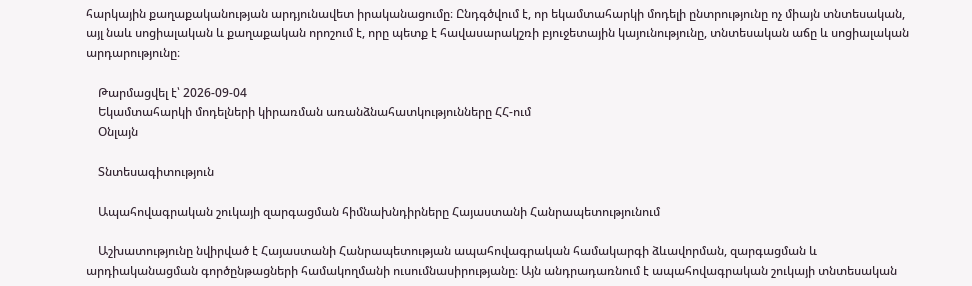հարկային քաղաքականության արդյունավետ իրականացումը։ Ընդգծվում է, որ եկամտահարկի մոդելի ընտրությունը ոչ միայն տնտեսական, այլ նաև սոցիալական և քաղաքական որոշում է, որը պետք է հավասարակշռի բյուջետային կայունությունը, տնտեսական աճը և սոցիալական արդարությունը։

    Թարմացվել է՝ 2026-09-04
    Եկամտահարկի մոդելների կիրառման առանձնահատկությունները ՀՀ-ում
    Օնլայն

    Տնտեսագիտություն

    Ապահովագրական շուկայի զարգացման հիմնախնդիրները Հայաստանի Հանրապետությունում

    Աշխատությունը նվիրված է Հայաստանի Հանրապետության ապահովագրական համակարգի ձևավորման, զարգացման և արդիականացման գործընթացների համակողմանի ուսումնասիրությանը։ Այն անդրադառնում է ապահովագրական շուկայի տնտեսական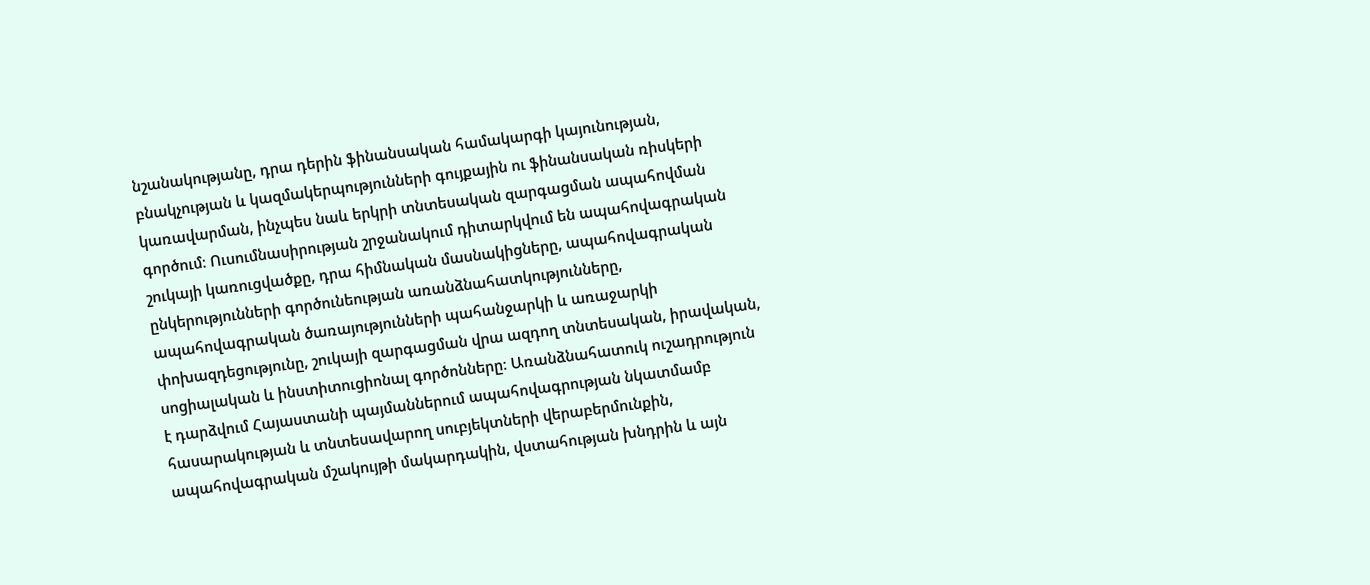նշանակությանը, դրա դերին ֆինանսական համակարգի կայունության, բնակչության և կազմակերպությունների գույքային ու ֆինանսական ռիսկերի կառավարման, ինչպես նաև երկրի տնտեսական զարգացման ապահովման գործում։ Ուսումնասիրության շրջանակում դիտարկվում են ապահովագրական շուկայի կառուցվածքը, դրա հիմնական մասնակիցները, ապահովագրական ընկերությունների գործունեության առանձնահատկությունները, ապահովագրական ծառայությունների պահանջարկի և առաջարկի փոխազդեցությունը, շուկայի զարգացման վրա ազդող տնտեսական, իրավական, սոցիալական և ինստիտուցիոնալ գործոնները։ Առանձնահատուկ ուշադրություն է դարձվում Հայաստանի պայմաններում ապահովագրության նկատմամբ հասարակության և տնտեսավարող սուբյեկտների վերաբերմունքին, ապահովագրական մշակույթի մակարդակին, վստահության խնդրին և այն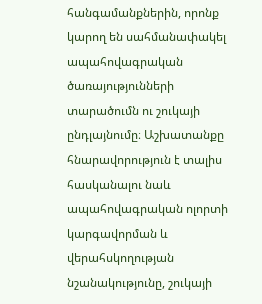հանգամանքներին, որոնք կարող են սահմանափակել ապահովագրական ծառայությունների տարածումն ու շուկայի ընդլայնումը։ Աշխատանքը հնարավորություն է տալիս հասկանալու նաև ապահովագրական ոլորտի կարգավորման և վերահսկողության նշանակությունը, շուկայի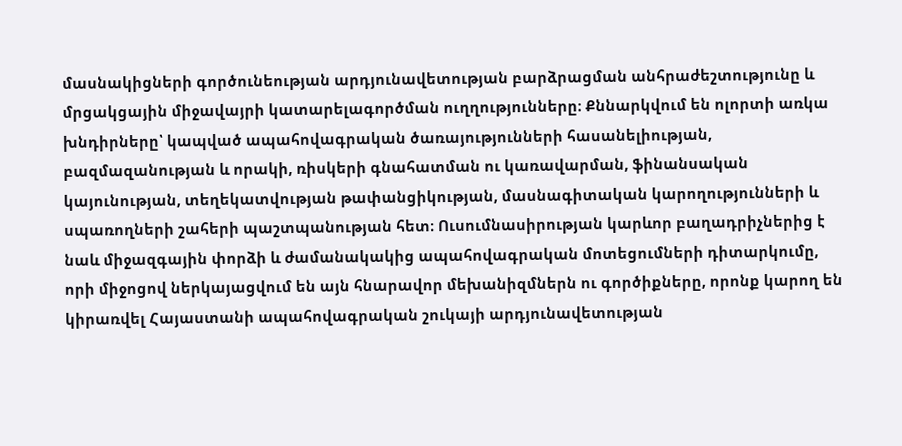մասնակիցների գործունեության արդյունավետության բարձրացման անհրաժեշտությունը և մրցակցային միջավայրի կատարելագործման ուղղությունները։ Քննարկվում են ոլորտի առկա խնդիրները՝ կապված ապահովագրական ծառայությունների հասանելիության, բազմազանության և որակի, ռիսկերի գնահատման ու կառավարման, ֆինանսական կայունության, տեղեկատվության թափանցիկության, մասնագիտական կարողությունների և սպառողների շահերի պաշտպանության հետ։ Ուսումնասիրության կարևոր բաղադրիչներից է նաև միջազգային փորձի և ժամանակակից ապահովագրական մոտեցումների դիտարկումը, որի միջոցով ներկայացվում են այն հնարավոր մեխանիզմներն ու գործիքները, որոնք կարող են կիրառվել Հայաստանի ապահովագրական շուկայի արդյունավետության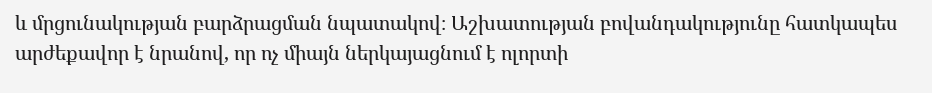և մրցունակության բարձրացման նպատակով։ Աշխատության բովանդակությունը հատկապես արժեքավոր է նրանով, որ ոչ միայն ներկայացնում է ոլորտի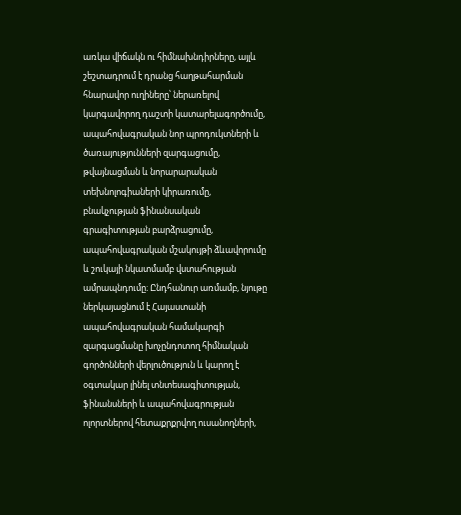առկա վիճակն ու հիմնախնդիրները, այլև շեշտադրում է դրանց հաղթահարման հնարավոր ուղիները՝ ներառելով կարգավորող դաշտի կատարելագործումը, ապահովագրական նոր պրոդուկտների և ծառայությունների զարգացումը, թվայնացման և նորարարական տեխնոլոգիաների կիրառումը, բնակչության ֆինանսական գրագիտության բարձրացումը, ապահովագրական մշակույթի ձևավորումը և շուկայի նկատմամբ վստահության ամրապնդումը։ Ընդհանուր առմամբ, նյութը ներկայացնում է Հայաստանի ապահովագրական համակարգի զարգացմանը խոչընդոտող հիմնական գործոնների վերլուծություն և կարող է օգտակար լինել տնտեսագիտության, ֆինանսների և ապահովագրության ոլորտներով հետաքրքրվող ուսանողների,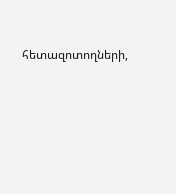հետազոտողների,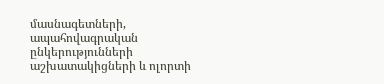մասնագետների, ապահովագրական ընկերությունների աշխատակիցների և ոլորտի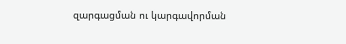զարգացման ու կարգավորման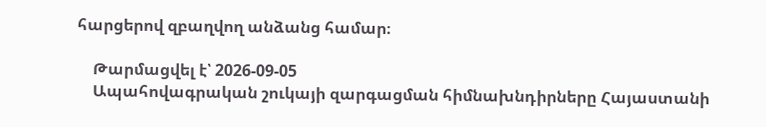հարցերով զբաղվող անձանց համար։

    Թարմացվել է՝ 2026-09-05
    Ապահովագրական շուկայի զարգացման հիմնախնդիրները Հայաստանի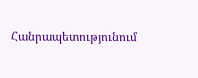Հանրապետությունում